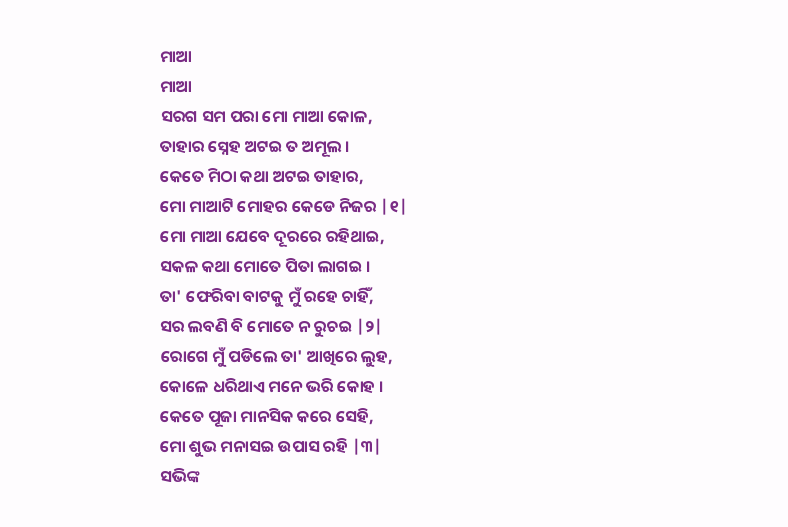ମାଆ
ମାଆ
ସରଗ ସମ ପରା ମୋ ମାଆ କୋଳ,
ତାହାର ସ୍ନେହ ଅଟଇ ତ ଅମୂଲ ।
କେତେ ମିଠା କଥା ଅଟଇ ତାହାର,
ମୋ ମାଆଟି ମୋହର କେଡେ ନିଜର |୧|
ମୋ ମାଆ ଯେବେ ଦୂରରେ ରହିଥାଇ,
ସକଳ କଥା ମୋତେ ପିତା ଲାଗଇ ।
ତା' ଫେରିବା ବାଟକୁ ମୁଁ ରହେ ଚାହିଁ,
ସର ଲବଣି ବି ମୋତେ ନ ରୁଚଇ |୨|
ରୋଗେ ମୁଁ ପଡିଲେ ତା' ଆଖିରେ ଲୁହ,
କୋଳେ ଧରିଥାଏ ମନେ ଭରି କୋହ ।
କେତେ ପୂଜା ମାନସିକ କରେ ସେହି,
ମୋ ଶୁଭ ମନାସଇ ଉପାସ ରହି |୩|
ସଭିଙ୍କ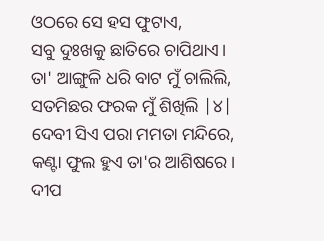ଓଠରେ ସେ ହସ ଫୁଟାଏ,
ସବୁ ଦୁଃଖକୁ ଛାତିରେ ଚାପିଥାଏ।
ତା' ଆଙ୍ଗୁଳି ଧରି ବାଟ ମୁଁ ଚାଲିଲି,
ସତମିଛର ଫରକ ମୁଁ ଶିଖିଲି |୪|
ଦେବୀ ସିଏ ପରା ମମତା ମନ୍ଦିରେ,
କଣ୍ଟା ଫୁଲ ହୁଏ ତା'ର ଆଶିଷରେ ।
ଦୀପ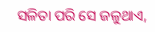ସଳିତା ପରି ସେ ଜଳୁଥାଏ,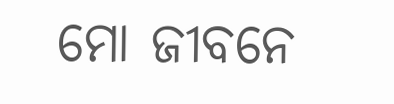ମୋ ଜୀବନେ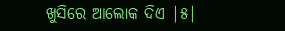ଖୁସିରେ ଆଲୋକ ଦିଏ |୫|